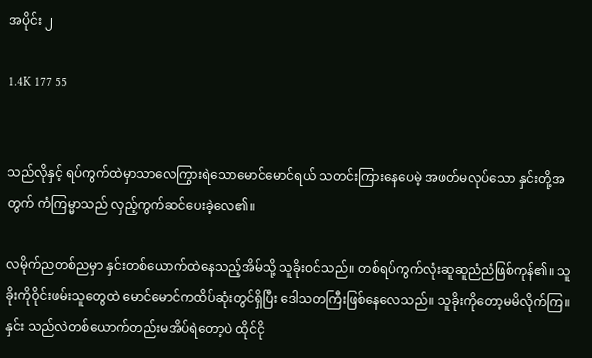အပိုင်း ၂

1.4K 177 55


သည်လိုနှင့် ရပ်ကွက်ထဲမှာသာလေကြွားရဲသောမောင်မောင်ရယ် သတင်းကြားနေပေမဲ့ အဖတ်မလုပ်သော နှင်းတို့အတွက် ကံကြမ္မာသည် လှည့်ကွက်ဆင်ပေးခဲ့လေ၏။

လမိုက်ညတစ်ညမှာ နှင်းတစ်ယောက်ထဲနေသည့်အိမ်သို့ သူခိုးဝင်သည်။ တစ်ရပ်ကွက်လုံးဆူဆူညံညံဖြစ်ကုန်၏။ သူခိုးကိုဝိုင်းဖမ်းသူတွေထဲ မောင်မောင်ကထိပ်ဆုံးတွင်ရှိပြီး ဒေါသတကြီးဖြစ်နေလေသည်။ သူခိုးကိုတော့မမိလိုက်ကြ။ နှင်း သည်လဲတစ်ယောက်တည်းမအိပ်ရဲတော့ပဲ ထိုင်ငို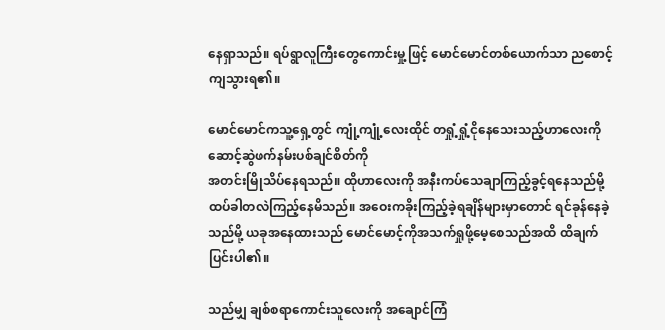နေရှာသည်။ ရပ်ရွာလူကြီးတွေကောင်းမှု့ဖြင့် မောင်မောင်တစ်ယောက်သာ ညစောင့်ကျသွားရ၏။

မောင်မောင်ကသူ့ရှေ့တွင် ကျုံ့ကျုံ့လေးထိုင် တရှုံ့ရှုံ့ငိုနေသေးသည့်ဟာလေးကို ဆောင့်ဆွဲဖက်နမ်းပစ်ချင်စိတ်ကို
အတင်းမြိုသိပ်နေရသည်။ ထိုဟာလေးကို အနီးကပ်သေချာကြည့်ခွင့်ရနေသည်မို့ ထပ်ခါတလဲကြည့်နေမိသည်။ အဝေးကခိုးကြည့်ခဲ့ရချိန်များမှာတောင် ရင်ခုန်နေခဲ့သည်မို့ ယခုအနေထားသည် မောင်မောင့်ကိုအသက်ရှုဖို့မေ့စေသည်အထိ ထိချက်ပြင်းပါ၏။

သည်မျှ ချစ်စရာကောင်းသူလေးကို အချောင်ကြံ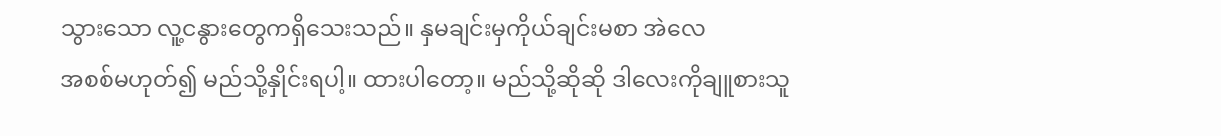သွားသော လူ့ငနွားတွေကရှိသေးသည်။ နှမချင်းမှကိုယ်ချင်းမစာ အဲလေ
အစစ်မဟုတ်၍ မည်သို့နှိုင်းရပါ့။ ထားပါတော့။ မည်သို့ဆိုဆို ဒါလေးကိုချူစားသူ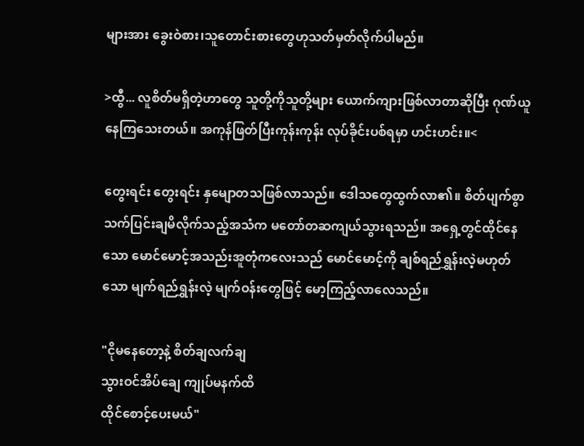များအား ခွေးဝဲစား၊သူတောင်းစားတွေဟုသတ်မှတ်လိုက်ပါမည်။

>ထွီ... လူစိတ်မရှိတဲ့ဟာတွေ သူတို့ကိုသူတို့များ ယောက်ကျားဖြစ်လာတာဆိုပြီး ဂုဏ်ယူနေကြသေးတယ်။ အကုန်ဖြတ်ပြီးကုန်းကုန်း လုပ်ခိုင်းပစ်ရမှာ ဟင်းဟင်း။<

တွေးရင်း တွေးရင်း နှမျောတသဖြစ်လာသည်။ ဒေါသတွေထွက်လာ၏။ စိတ်ပျက်စွာ သက်ပြင်းချမိလိုက်သည့်အသံက မတော်တဆကျယ်သွားရသည်။ အရှေ့တွင်ထိုင်နေသော မောင်မောင့်အသည်းအူတုံကလေးသည် မောင်မောင့်ကို ချစ်ရည်ရွှန်းလဲ့မဟုတ်သော မျက်ရည်ရွှန်းလဲ့ မျက်ဝန်းတွေဖြင့် မော့ကြည့်လာလေသည်။

"ငိုမနေတော့နဲ့ စိတ်ချလက်ချ
သွားဝင်အိပ်ချေ ကျုပ်မနက်ထိ
ထိုင်စောင့်ပေးမယ်"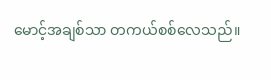မောင့်အချစ်သာ တကယ်စစ်လေသည်။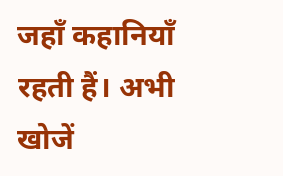जहाँ कहानियाँ रहती हैं। अभी खोजें